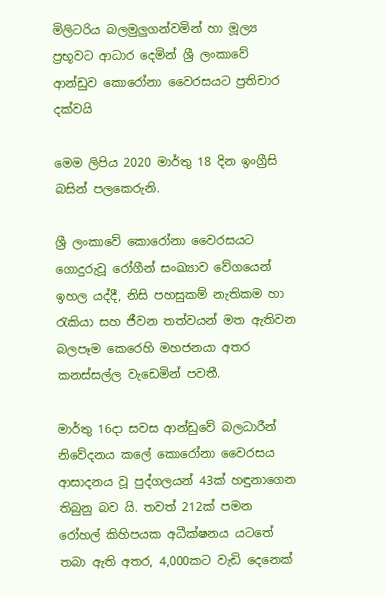මිලිටරිය බලමුලුගන්වමින් හා මූල්‍ය ප්‍රභූවට ආධාර දෙමින් ශ්‍රී ලංකාවේ ආන්ඩුව කොරෝනා වෛරසයට ප්‍රතිචාර දක්වයි

මෙම ලිපිය 2020 මාර්තු 18 දින ඉංග්‍රීසි බසින් පලකෙරුනි.

ශ්‍රී ලංකාවේ කොරෝනා වෛරසයට ගොදුරුවූ රෝගීන් සංඛ්‍යාව වේගයෙන් ඉහල යද්දී, නිසි පහසුකම් නැතිකම හා රැකියා සහ ජීවන තත්වයන් මත ඇතිවන බලපෑම කෙරෙහි මහජනයා අතර කනස්සල්ල වැඩෙමින් පවතී.

මාර්තු 16දා සවස ආන්ඩුවේ බලධාරීන් නිවේදනය කලේ කොරෝනා වෛරසය ආසාදනය වූ පුද්ගලයන් 43ක් හඳුනාගෙන තිබුනු බව යි. තවත් 212ක් පමන රෝහල් කිහිපයක අධීක්ෂනය යටතේ තබා ඇති අතර, 4,000කට වැඩි දෙනෙක්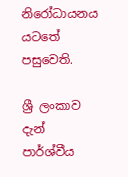නිරෝධායනය යටතේ පසුවෙති.

ශ්‍රී ලංකාව දැන් පාර්ශ්වීය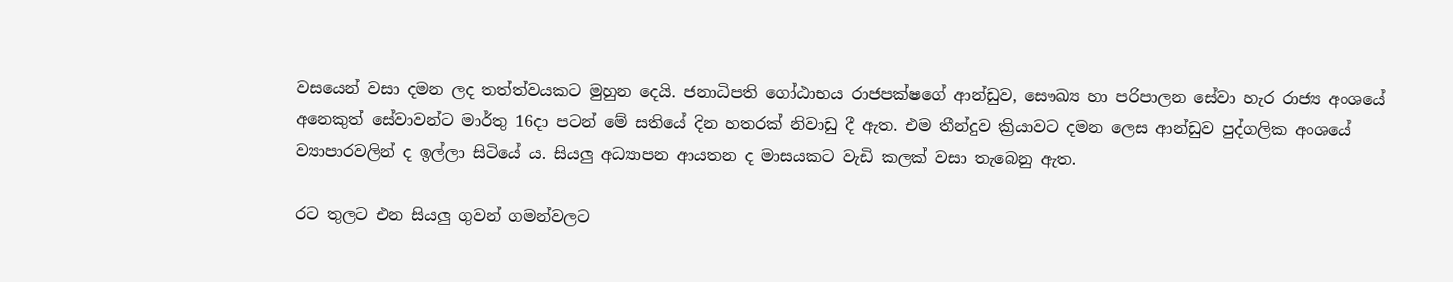වසයෙන් වසා දමන ලද තත්ත්වයකට මුහුන දෙයි. ජනාධිපති ගෝඨාභය රාජපක්ෂගේ ආන්ඩුව, සෞඛ්‍ය හා පරිපාලන සේවා හැර රාජ්‍ය අංශයේ අනෙකුත් සේවාවන්ට මාර්තු 16දා පටන් මේ සතියේ දින හතරක් නිවාඩු දී ඇත. එම තීන්දුව ක්‍රියාවට දමන ලෙස ආන්ඩුව පුද්ගලික අංශයේ ව්‍යාපාරවලින් ද ඉල්ලා සිටියේ ය. සියලු අධ්‍යාපන ආයතන ද මාසයකට වැඩි කලක් වසා තැබෙනු ඇත.

රට තුලට එන සියලු ගුවන් ගමන්වලට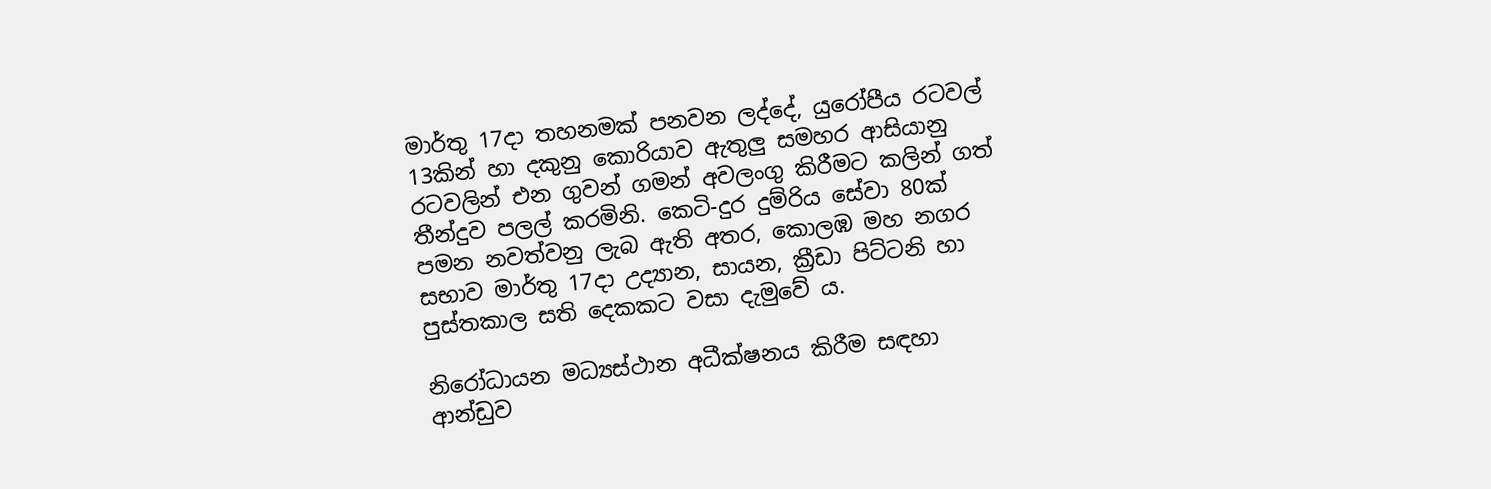මාර්තු 17දා තහනමක් පනවන ලද්දේ, යුරෝපීය රටවල් 13කින් හා දකුනු කොරියාව ඇතුලු සමහර ආසියානු රටවලින් එන ගුවන් ගමන් අවලංගු කිරීමට කලින් ගත් තීන්දුව පලල් කරමිනි. කෙටි-දුර දුම්රිය සේවා 80ක් පමන නවත්වනු ලැබ ඇති අතර, කොලඹ මහ නගර සභාව මාර්තු 17දා උද්‍යාන, සායන, ක්‍රීඩා පිට්ටනි හා පුස්තකාල සති දෙකකට වසා දැමුවේ ය.

නිරෝධායන මධ්‍යස්ථාන අධීක්ෂනය කිරීම සඳහා ආන්ඩුව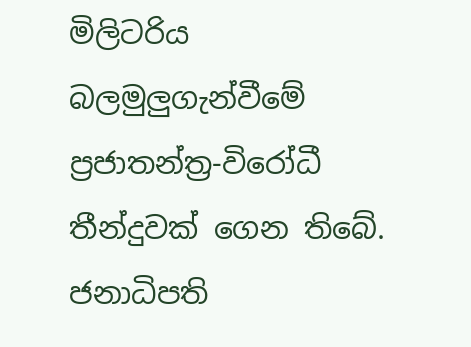මිලිටරිය බලමුලුගැන්වීමේ ප්‍රජාතන්ත්‍ර-විරෝධී තීන්දුවක් ගෙන තිබේ. ජනාධිපති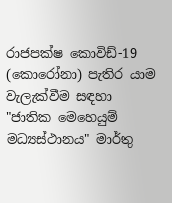රාජපක්ෂ කොවිඩ්-19 (කොරෝනා) පැතිර යාම වැලැක්වීම සඳහා "ජාතික මෙහෙයුම් මධ්‍යස්ථානය" මාර්තු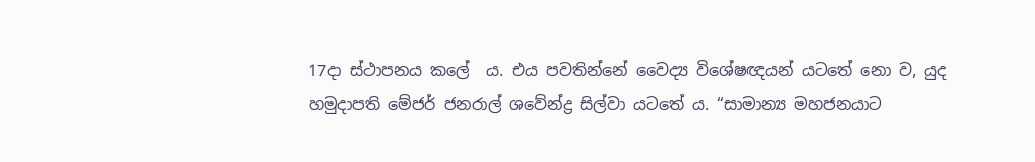17දා ස්ථාපනය කලේ  ය. එය පවතින්නේ වෛද්‍ය විශේෂඥයන් යටතේ නො ව, යුද හමුදාපති මේජර් ජනරාල් ශවේන්ද්‍ර සිල්වා යටතේ ය. “සාමාන්‍ය මහජනයාට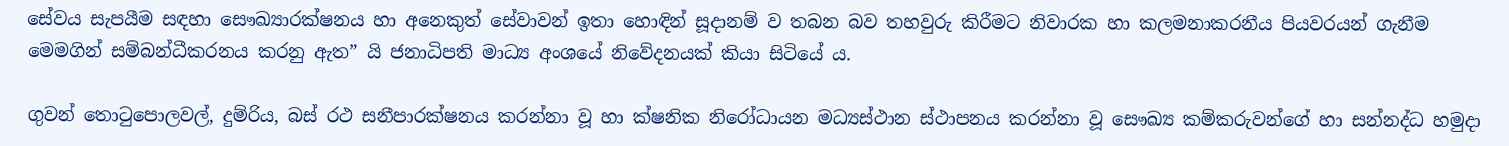සේවය සැපයීම සඳහා සෞඛ්‍යාරක්ෂනය හා අනෙකුත් සේවාවන් ඉතා හොඳින් සූදානම් ව තබන බව තහවුරු කිරීමට නිවාරක හා කලමනාකරනීය පියවරයන් ගැනීම මෙමගින් සම්බන්ධීකරනය කරනු ඇත” යි ජනාධිපති මාධ්‍ය අංශයේ නිවේදනයක් කියා සිටියේ ය.

ගුවන් තොටුපොලවල්, දුම්රිය, බස් රථ සනීපාරක්ෂනය කරන්නා වූ හා ක්ෂනික නිරෝධායන මධ්‍යස්ථාන ස්ථාපනය කරන්නා වූ සෞඛ්‍ය කම්කරුවන්ගේ හා සන්නද්ධ හමුදා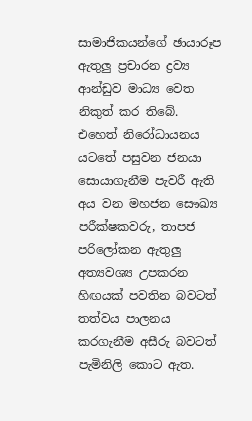සාමාජිකයන්ගේ ඡායාරූප ඇතුලු ප්‍රචාරන ද්‍රව්‍ය  ආන්ඩුව මාධ්‍ය වෙත නිකුත් කර තිබේ. එහෙත් නිරෝධායනය යටතේ පසුවන ජනයා සොයාගැනීම පැවරී ඇති අය වන මහජන සෞඛ්‍ය පරීක්ෂකවරු, තාපජ පරිලෝකන ඇතුලු අත්‍යවශ්‍ය උපකරන හිඟයක් පවතින බවටත් තත්වය පාලනය කරගැනීම අසීරු බවටත් පැමිනිලි කොට ඇත.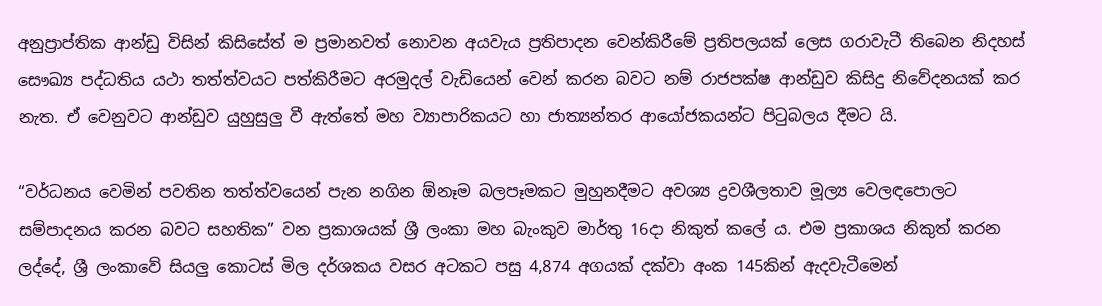අනුප්‍රාප්තික ආන්ඩු විසින් කිසිසේත් ම ප්‍රමානවත් නොවන අයවැය ප්‍රතිපාදන වෙන්කිරීමේ ප්‍රතිපලයක් ලෙස ගරාවැටී තිබෙන නිදහස් සෞඛ්‍ය පද්ධතිය යථා තත්ත්වයට පත්කිරීමට අරමුදල් වැඩියෙන් වෙන් කරන බවට නම් රාජපක්ෂ ආන්ඩුව කිසිදු නිවේදනයක් කර නැත. ඒ වෙනුවට ආන්ඩුව යුහුසුලු වී ඇත්තේ මහ ව්‍යාපාරිකයට හා ජාත්‍යන්තර ආයෝජකයන්ට පිටුබලය දීමට යි.

“වර්ධනය වෙමින් පවතින තත්ත්වයෙන් පැන නගින ඕනෑම බලපෑමකට මුහුනදීමට අවශ්‍ය ද්‍රවශීලතාව මූල්‍ය වෙලඳපොලට සම්පාදනය කරන බවට සහතික” වන ප්‍රකාශයක් ශ්‍රී ලංකා මහ බැංකුව මාර්තු 16දා නිකුත් කලේ ය. එම ප්‍රකාශය නිකුත් කරන ලද්දේ, ශ්‍රී ලංකාවේ සියලු කොටස් මිල දර්ශකය වසර අටකට පසු 4,874 අගයක් දක්වා අංක 145කින් ඇදවැටීමෙන්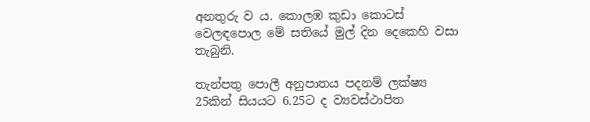අනතුරු ව ය. කොලඹ කුඩා කොටස් වෙලඳපොල මේ සතියේ මුල් දින දෙකෙහි වසා තැබුනි.

තැන්පතු පොලී අනුපාතය පදනම් ලක්ෂ්‍ය 25කින් සියයට 6.25ට ද ව්‍යවස්ථාපිත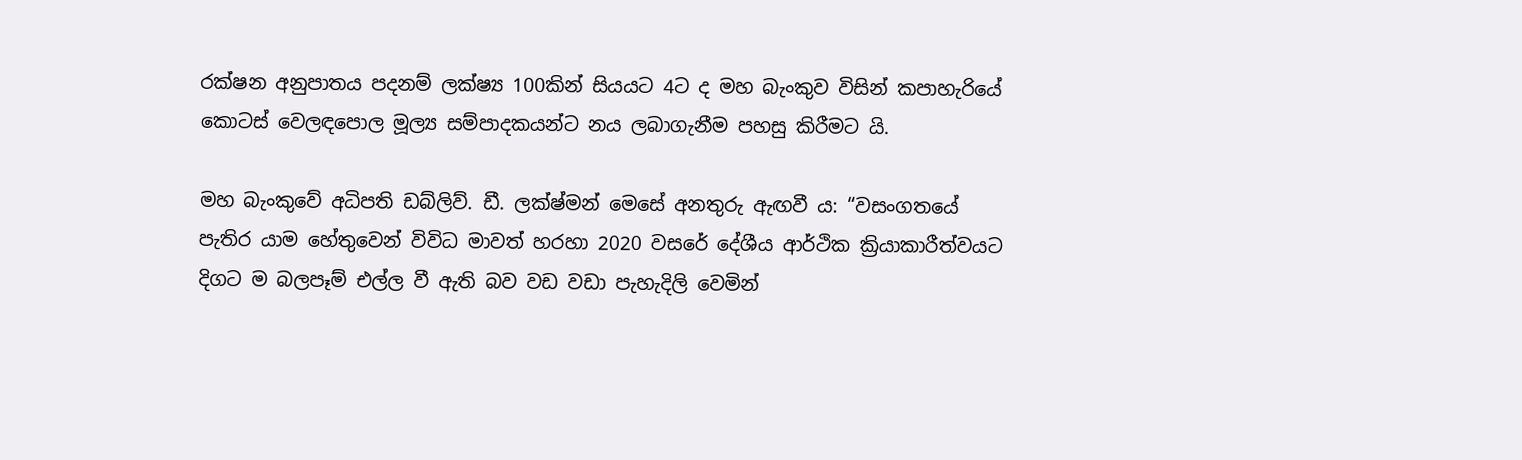රක්ෂන අනුපාතය පදනම් ලක්ෂ්‍ය 100කින් සියයට 4ට ද මහ බැංකුව විසින් කපාහැරියේ කොටස් වෙලඳපොල මූල්‍ය සම්පාදකයන්ට නය ලබාගැනීම පහසු කිරීමට යි.

මහ බැංකුවේ අධිපති ඩබ්ලිව්. ඩී. ලක්ෂ්මන් මෙසේ අනතුරු ඇඟවී ය: “වසංගතයේ පැතිර යාම හේතුවෙන් විවිධ මාවත් හරහා 2020 වසරේ දේශීය ආර්ථික ක්‍රියාකාරීත්වයට දිගට ම බලපෑම් එල්ල වී ඇති බව වඩ වඩා පැහැදිලි වෙමින්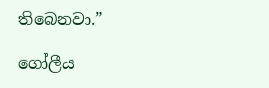තිබෙනවා.”

ගෝලීය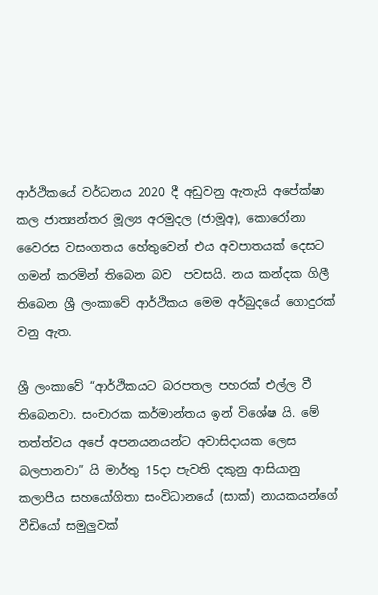ආර්ථිකයේ වර්ධනය 2020 දී අඩුවනු ඇතැයි අපේක්ෂා කල ජාත්‍යන්තර මූල්‍ය අරමුදල (ජාමූඅ), කොරෝනා වෛරස වසංගතය හේතුවෙන් එය අවපාතයක් දෙසට ගමන් කරමින් තිබෙන බව  පවසයි. නය කන්දක ගිලී තිබෙන ශ්‍රී ලංකාවේ ආර්ථිකය මෙම අර්බුදයේ ගොදුරක් වනු ඇත.

ශ්‍රී ලංකාවේ “ආර්ථිකයට බරපතල පහරක් එල්ල වී තිබෙනවා. සංචාරක කර්මාන්තය ඉන් විශේෂ යි. මේ තත්ත්වය අපේ අපනයනයන්ට අවාසිදායක ලෙස බලපානවා” යි මාර්තු 15දා පැවති දකුනු ආසියානු කලාපීය සහයෝගිතා සංවිධානයේ (සාක්) නායකයන්ගේ වීඩියෝ සමුලුවක්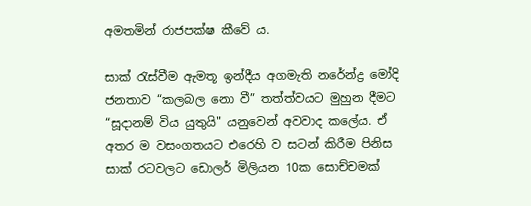අමතමින් රාජපක්ෂ කීවේ ය.

සාක් රැස්වීම ඇමතූ ඉන්දීය අගමැති නරේන්ද්‍ර මෝදි ජනතාව “කලබල නො වී” තත්ත්වයට මුහුන දීමට “සූදානම් විය යුතුයි" යනුවෙන් අවවාද කලේය. ඒ අතර ම වසංගතයට එරෙහි ව සටන් කිරීම පිනිස සාක් රටවලට ඩොලර් මිලියන 10ක සොච්චමක්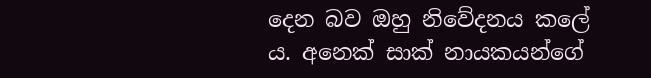දෙන බව ඔහු නිවේදනය කලේ ය. අනෙක් සාක් නායකයන්ගේ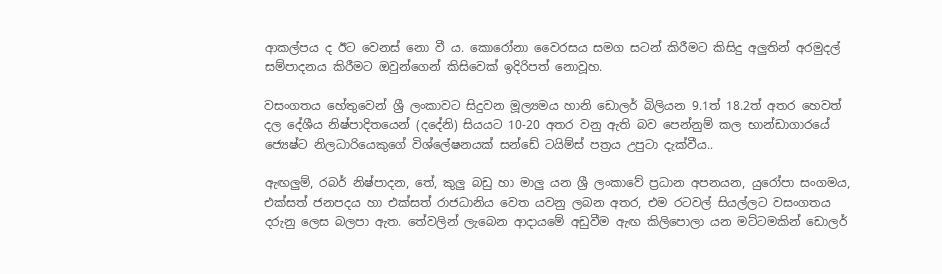ආකල්පය ද ඊට වෙනස් නො වී ය. කොරෝනා වෛරසය සමග සටන් කිරීමට කිසිදු අලුතින් අරමුදල්  සම්පාදනය කිරීමට ඔවුන්ගෙන් කිසිවෙක් ඉදිරිපත් නොවූහ.

වසංගතය හේතුවෙන් ශ්‍රී ලංකාවට සිදුවන මූල්‍යමය හානි ඩොලර් බිලියන 9.1ත් 18.2ත් අතර හෙවත් දල දේශීය නිෂ්පාදිතයෙන් (දදේනි) සියයට 10-20 අතර වනු ඇති බව පෙන්නුම් කල භාන්ඩාගාරයේ ජ්‍යෙෂ්ට නිලධාරියෙකුගේ විශ්ලේෂනයක් සන්ඩේ ටයිම්ස් පත්‍රය උපුටා දැක්වීය..

ඇඟලුම්, රබර් නිෂ්පාදන, තේ, කුලු බඩු හා මාලු යන ශ්‍රී ලංකාවේ ප්‍රධාන අපනයන, යුරෝපා සංගමය, එක්සත් ජනපදය හා එක්සත් රාජධානිය වෙත යවනු ලබන අතර, එම රටවල් සියල්ලට වසංගතය දරුනු ලෙස බලපා ඇත. තේවලින් ලැබෙන ආදායමේ අඩුවීම ඇඟ කිලිපොලා යන මට්ටමකින් ඩොලර්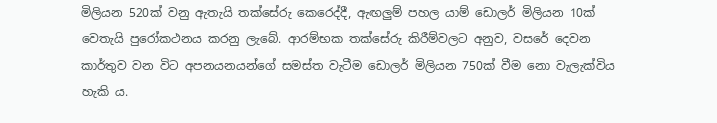මිලියන 520ක් වනු ඇතැයි තක්සේරු කෙරෙද්දී, ඇඟලුම් පහල යාම් ඩොලර් මිලියන 10ක් වෙතැයි පුරෝකථනය කරනු ලැබේ. ආරම්භක තක්සේරු කිරීම්වලට අනුව, වසරේ දෙවන කාර්තුව වන විට අපනයනයන්ගේ සමස්ත වැටීම ඩොලර් මිලියන 750ක් වීම නො වැලැක්විය හැකි ය.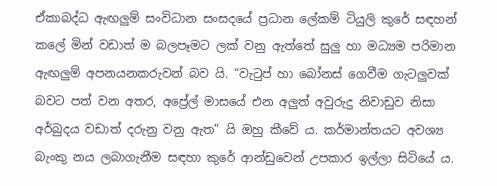ඒකාබද්ධ ඇඟලුම් සංවිධාන සංසදයේ ප්‍රධාන ලේකම් ටියුලි කුරේ සඳහන් කලේ මින් වඩාත් ම බලපෑමට ලක් වනු ඇත්තේ සුලු හා මධ්‍යම පරිමාන ඇඟලුම් අපනයනකරුවන් බව යි. “වැටුප් හා බෝනස් ගෙවීම ගැටලුවක් බවට පත් වන අතර, අප්‍රේල් මාසයේ එන අලුත් අවුරුදු නිවාඩුව නිසා අර්බුදය වඩාත් දරුනු වනු ඇත” යි ඔහු කීවේ ය. කර්මාන්තයට අවශ්‍ය බැංකු නය ලබාගැනීම සඳහා කුරේ ආන්ඩුවෙන් උපකාර ඉල්ලා සිටියේ ය.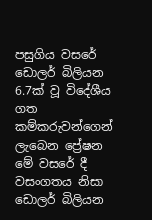පසුගිය වසරේ ඩොලර් බිලියන 6.7ක් වූ විදේශීය ගත කම්කරුවන්ගෙන් ලැබෙන ප්‍රේෂන මේ වසරේ දී වසංගතය නිසා ඩොලර් බිලියන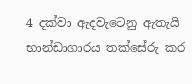4 දක්වා ඇදවැටෙනු ඇතැයි  භාන්ඩාගාරය තක්සේරු කර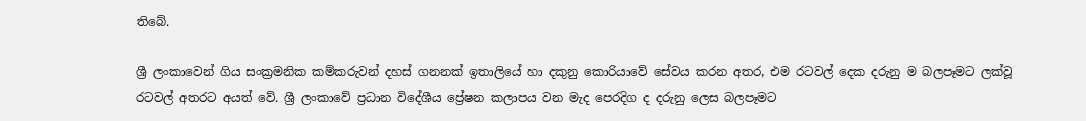තිබේ.

ශ්‍රී ලංකාවෙන් ගිය සංක්‍රමනික කම්කරුවන් දහස් ගනනක් ඉතාලියේ හා දකුනු කොරියාවේ සේවය කරන අතර, එම රටවල් දෙක දරුනු ම බලපෑමට ලක්වූ රටවල් අතරට අයත් වේ. ශ්‍රී ලංකාවේ ප්‍රධාන විදේශීය ප්‍රේෂන කලාපය වන මැද පෙරදිග ද දරුනු ලෙස බලපෑමට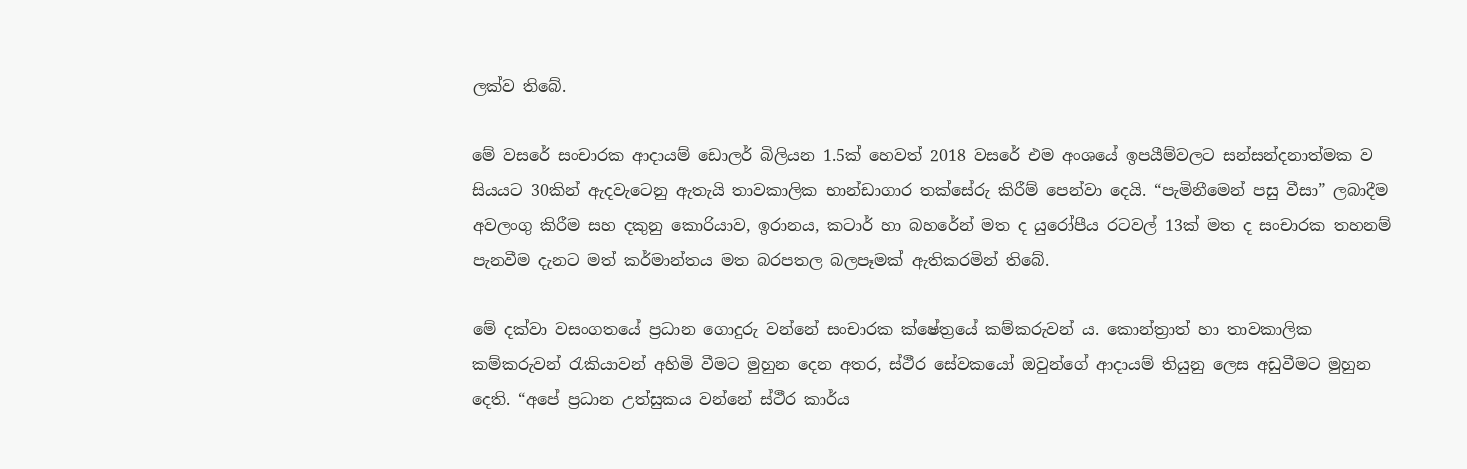ලක්ව තිබේ.

මේ වසරේ සංචාරක ආදායම් ඩොලර් බිලියන 1.5ක් හෙවත් 2018 වසරේ එම අංශයේ ඉපයීම්වලට සන්සන්දනාත්මක ව සියයට 30කින් ඇදවැටෙනු ඇතැයි තාවකාලික භාන්ඩාගාර තක්සේරු කිරීම් පෙන්වා දෙයි. “පැමිනීමෙන් පසු වීසා” ලබාදීම අවලංගු කිරීම සහ දකුනු කොරියාව, ඉරානය, කටාර් හා බහරේන් මත ද යුරෝපීය රටවල් 13ක් මත ද සංචාරක තහනම් පැනවීම දැනට මත් කර්මාන්තය මත බරපතල බලපෑමක් ඇතිකරමින් තිබේ.

මේ දක්වා වසංගතයේ ප්‍රධාන ගොදුරු වන්නේ සංචාරක ක්ෂේත්‍රයේ කම්කරුවන් ය. කොන්ත්‍රාත් හා තාවකාලික කම්කරුවන් රැකියාවන් අහිමි වීමට මුහුන දෙන අතර, ස්ථීර සේවකයෝ ඔවුන්ගේ ආදායම් තියුනු ලෙස අඩුවීමට මුහුන දෙති. “අපේ ප්‍රධාන උත්සුකය වන්නේ ස්ථීර කාර්ය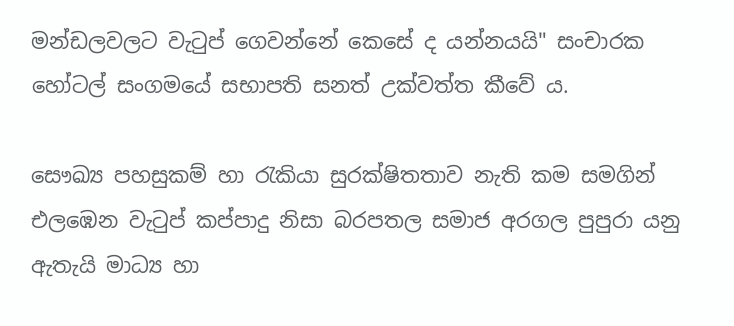මන්ඩලවලට වැටුප් ගෙවන්නේ කෙසේ ද යන්නයයි" සංචාරක හෝටල් සංගමයේ සභාපති සනත් උක්වත්ත කීවේ ය.

සෞඛ්‍ය පහසුකම් හා රැකියා සුරක්ෂිතතාව නැති කම සමගින් එලඹෙන වැටුප් කප්පාදු නිසා බරපතල සමාජ අරගල පුපුරා යනු ඇතැයි මාධ්‍ය හා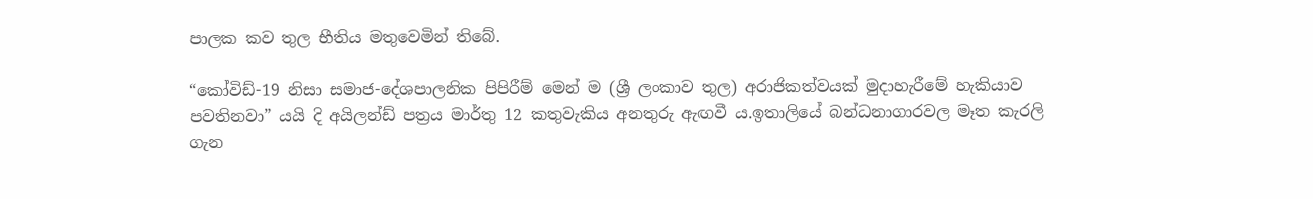පාලක කව තුල භීතිය මතුවෙමින් තිබේ.

“කෝවිඩ්-19 නිසා සමාජ-දේශපාලනික පිපිරීම් මෙන් ම (ශ්‍රී ලංකාව තුල) අරාජිකත්වයක් මුදාහැරීමේ හැකියාව පවතිනවා” යයි දි අයිලන්ඩ් පත්‍රය මාර්තු 12 කතුවැකිය අනතුරු ඇඟවී ය.ඉතාලියේ බන්ධනාගාරවල මෑත කැරලි ගැන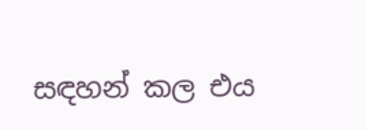සඳහන් කල එය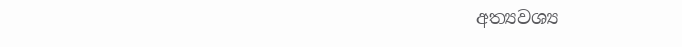අත්‍යවශ්‍ය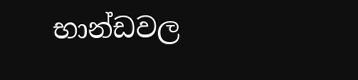භාන්ඩවල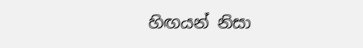හිඟයන් නිසා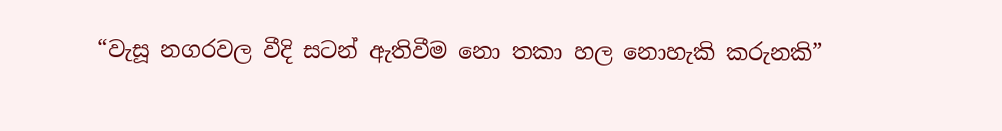“වැසූ නගරවල වීදි සටන් ඇතිවීම නො තකා හල නොහැකි කරුනකි”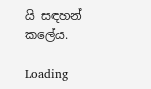යි සඳහන් කලේය.

Loading